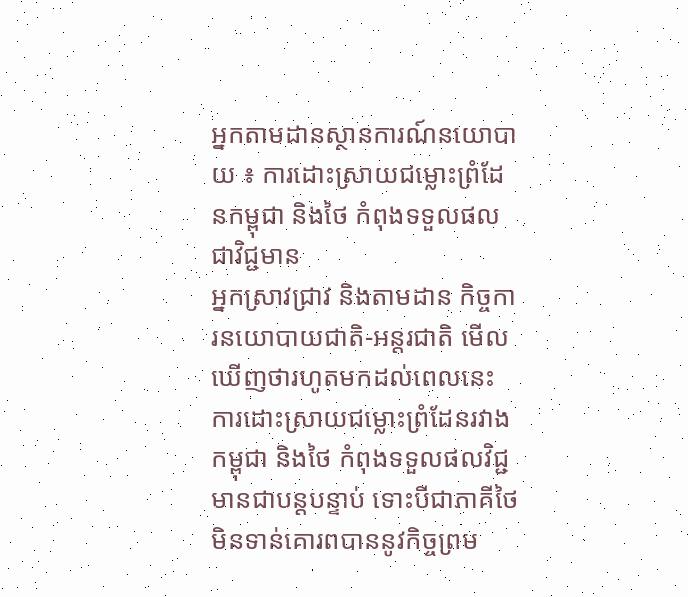អ្នកតាមដានស្ថានការណ៍នយោបាយ ៖ ការដោះស្រាយជម្លោះព្រំដែនកម្ពុជា និងថៃ កំពុងទទួលផលជាវិជ្ជមាន
អ្នកស្រាវជ្រាវ និងតាមដាន កិច្ចការនយោបាយជាតិ-អន្តរជាតិ មើលឃើញថារហូតមកដល់ពេលនេះ ការដោះស្រាយជម្លោះព្រំដែនរវាង កម្ពុជា និងថៃ កំពុងទទួលផលវិជ្ជមានជាបន្តបន្ទាប់ ទោះបីជាភាគីថៃមិនទាន់គោរពបាននូវកិច្ចព្រម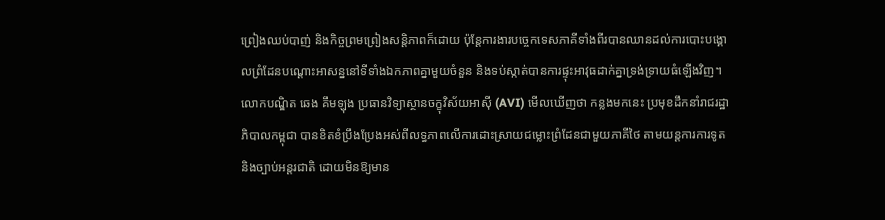ព្រៀងឈប់បាញ់ និងកិច្ចព្រមព្រៀងសន្ដិភាពក៏ដោយ ប៉ុន្ដែការងារបច្ចេកទេសភាគីទាំងពីរបានឈានដល់ការបោះបង្គោលព្រំដែនបណ្ដោះអាសន្ននៅទីទាំងឯកភាពគ្នាមួយចំនួន និងទប់ស្កាត់បានការផ្ទុះអាវុធដាក់គ្នាទ្រង់ទ្រាយធំឡើងវិញ។
លោកបណ្ឌិត ឆេង គឹមឡុង ប្រធានវិទ្យាស្ថានចក្ខុវិស័យអាស៊ី (AVI) មើលឃើញថា កន្លងមកនេះ ប្រមុខដឹកនាំរាជរដ្ឋាភិបាលកម្ពុជា បានខិតខំប្រឹងប្រែងអស់ពីលទ្ធភាពលើការដោះស្រាយជម្លោះព្រំដែនជាមួយភាគីថៃ តាមយន្តការការទូត និងច្បាប់អន្តរជាតិ ដោយមិនឱ្យមាន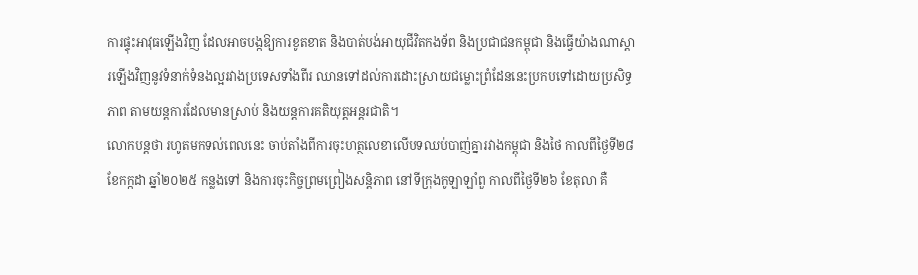ការផ្ទុះអាវុធឡើងវិញ ដែលអាចបង្កឱ្យការខូតខាត និងបាត់បង់អាយុជីវិតកងទ័ព និងប្រជាជនកម្ពុជា និងធ្វើយ៉ាងណាស្ដារឡើងវិញនូវទំនាក់ទំនងល្អរវាងប្រទេសទាំងពីរ ឈានទៅដល់ការដោះស្រាយជម្លោះព្រំដែននេះប្រកបទៅដោយប្រសិទ្ធភាព តាមយន្តការដែលមានស្រាប់ និងយន្តការគតិយុត្តអន្តរជាតិ។
លោកបន្តថា រហូតមកទល់ពេលនេះ ចាប់តាំងពីការចុះហត្ថលេខាលើបទឈប់បាញ់គ្នារវាងកម្ពុជា និងថៃ កាលពីថ្ងៃទី២៨ ខែកក្កដា ឆ្នាំ២០២៥ កន្លងទៅ និងការចុះកិច្ចព្រមព្រៀងសន្ដិភាព នៅទីក្រុងកូឡាឡាំពួ កាលពីថ្ងៃទី២៦ ខែតុលា គឺ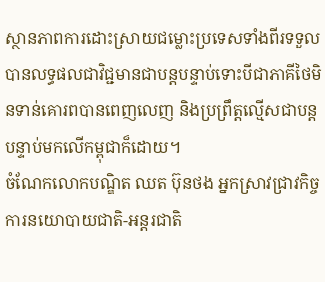ស្ថានភាពការដោះស្រាយជម្លោះប្រទេសទាំងពីរទទួលបានលទ្ធផលជាវិជ្ជមានជាបន្តបន្ទាប់ទោះបីជាភាគីថៃមិនទាន់គោរពបានពេញលេញ និងប្រព្រឹត្តល្មើសជាបន្តបន្ទាប់មកលើកម្ពុជាក៏ដោយ។
ចំណែកលោកបណ្ឌិត ឈត ប៊ុនថង អ្នកស្រាវជ្រាវកិច្ចការនយោបាយជាតិ-អន្តរជាតិ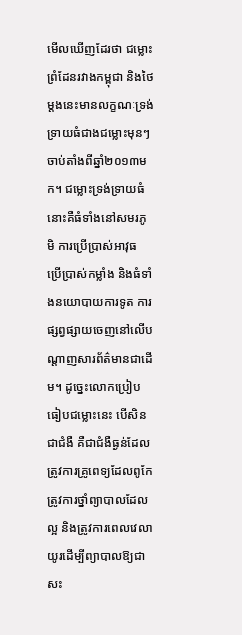មើលឃើញដែរថា ជម្លោះព្រំដែនរវាងកម្ពុជា និងថៃម្ដងនេះមានលក្ខណៈទ្រង់ទ្រាយធំជាងជម្លោះមុនៗចាប់តាំងពីឆ្នាំ២០១៣មក។ ជម្លោះទ្រង់ទ្រាយធំនោះគឺធំទាំងនៅសមរភូមិ ការប្រើប្រាស់អាវុធ ប្រើប្រាស់កម្លាំង និងធំទាំងនយោបាយការទូត ការផ្សព្វផ្សាយចេញនៅលើបណ្ដាញសារព័ត៌មានជាដើម។ ដូច្នេះលោកប្រៀបធៀបជម្លោះនេះ បើសិនជាជំងឺ គឺជាជំងឺធ្ងន់ដែលត្រូវការគ្រូពេទ្យដែលពូកែ ត្រូវការថ្នាំព្យាបាលដែលល្អ និងត្រូវការពេលវេលាយូរដើម្បីព្យាបាលឱ្យជាសះ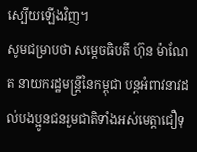ស្បើយឡើងវិញ។
សូមជម្រាបថា សម្ដេចធិបតី ហ៊ុន ម៉ាណែត នាយករដ្ឋមន្រ្ដីនៃកម្ពុជា បន្តអំពាវនាវដល់បងប្អូនជនរួមជាតិទាំងអស់មេត្តាជឿទុ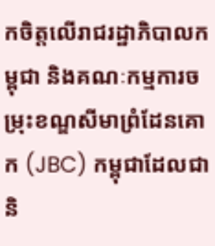កចិត្តលើរាជរដ្ឋាភិបាលកម្ពុជា និងគណៈកម្មការចម្រុះខណ្ឌសីមាព្រំដែនគោក (JBC) កម្ពុជាដែលជានិ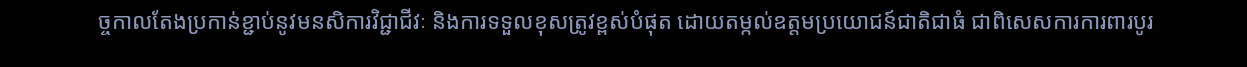ច្ចកាលតែងប្រកាន់ខ្ជាប់នូវមនសិការវិជ្ជាជីវៈ និងការទទួលខុសត្រូវខ្ពស់បំផុត ដោយតម្កល់ឧត្តមប្រយោជន៍ជាតិជាធំ ជាពិសេសការការពារបូរ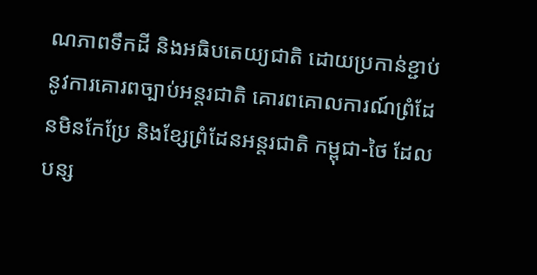ណភាពទឹកដី និងអធិបតេយ្យជាតិ ដោយប្រកាន់ខ្ជាប់នូវការគោរពច្បាប់អន្តរជាតិ គោរពគោលការណ៍ព្រំដែនមិនកែប្រែ និងខ្សែព្រំដែនអន្តរជាតិ កម្ពុជា-ថៃ ដែលបន្ស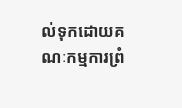ល់ទុកដោយគណៈកម្មការព្រំ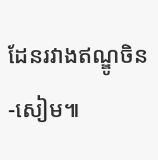ដែនរវាងឥណ្ឌូចិន-សៀម៕